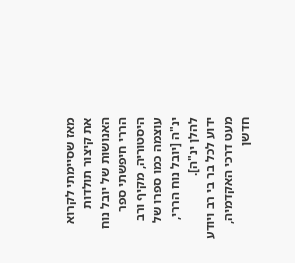מאז שסיימתי לקרוא את קיצור תולדות האנושות של יובל נוח הררי חיפשתי ספר היסטוריה, מקיף ורב עוצמה כמו ספרו של ינ"ה [יובל נוח הררי, להלן ינ"ה].
ידוע לכל בר בי רב ויודע מעט דרכי האקדמיה, חדשן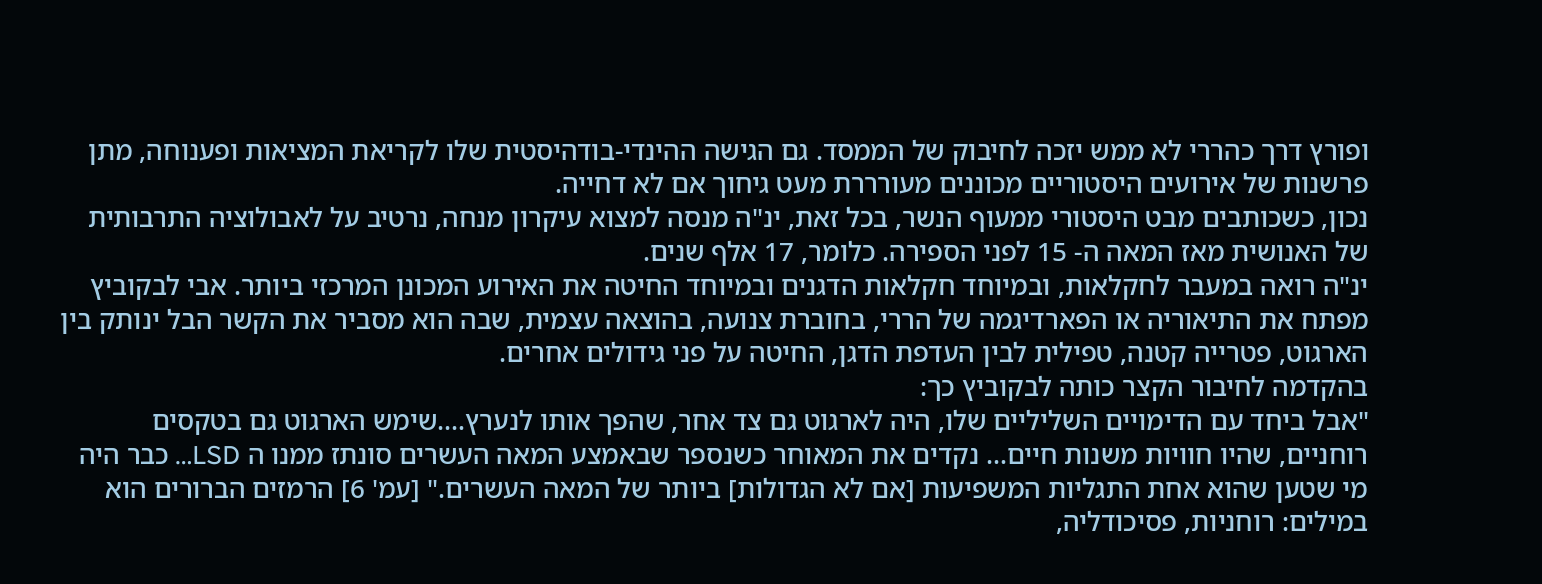ופורץ דרך כהררי לא ממש יזכה לחיבוק של הממסד. גם הגישה ההינדי-בודהיסטית שלו לקריאת המציאות ופענוחה, מתן פרשנות של אירועים היסטוריים מכוננים מעורררת מעט גיחוך אם לא דחייה.
נכון, כשכותבים מבט היסטורי ממעוף הנשר, בכל זאת, ינ"ה מנסה למצוא עיקרון מנחה, נרטיב על לאבולוציה התרבותית של האנושית מאז המאה ה- 15 לפני הספירה. כלומר, 17 אלף שנים.
ינ"ה רואה במעבר לחקלאות, ובמיוחד חקלאות הדגנים ובמיוחד החיטה את האירוע המכונן המרכזי ביותר. אבי לבקוביץ מפתח את התיאוריה או הפארדיגמה של הררי, בחוברת צנועה, בהוצאה עצמית, שבה הוא מסביר את הקשר הבל ינותק בין הארגוט, פטרייה קטנה, טפילית לבין העדפת הדגן, החיטה על פני גידולים אחרים.
בהקדמה לחיבור הקצר כותה לבקוביץ כך:
"אבל ביחד עם הדימויים השליליים שלו, היה לארגוט גם צד אחר, שהפך אותו לנערץ….שימש הארגוט גם בטקסים רוחניים, שהיו חוויות משנות חיים… נקדים את המאוחר כשנספר שבאמצע המאה העשרים סונתז ממנו ה LSD… כבר היה מי שטען שהוא אחת התגליות המשפיעות [אם לא הגדולות] ביותר של המאה העשרים." [עמ' 6] הרמזים הברורים הוא במילים: רוחניות, פסיכודליה,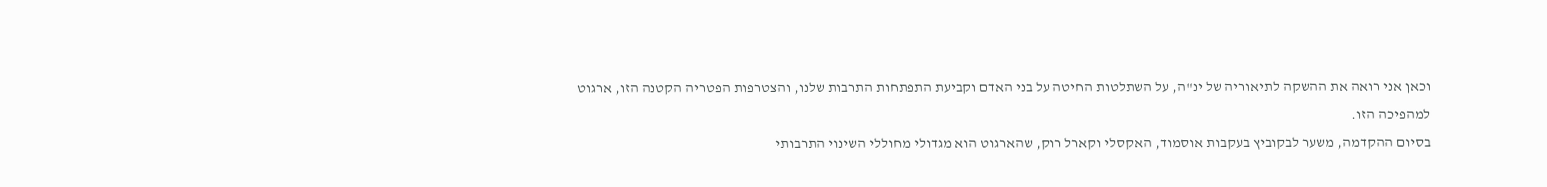וכאן אני רואה את ההשקה לתיאוריה של ינ"ה, על השתלטות החיטה על בני האדם וקביעת התפתחות התרבות שלנו, והצטרפות הפטריה הקטנה הזו, ארגוט למהפיכה הזו.
בסיום ההקדמה, משער לבקוביץ בעקבות אוסמוד, האקסלי וקארל רוק, שהארגוט הוא מגדולי מחוללי השינוי התרבותי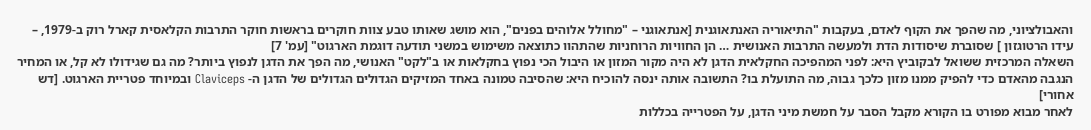והאבולציוני, מה שהפך את הקוף לאדם, בעקבות "התיאוריה האנתאוגנית [אנתאוגני – "מחולל אלוהים בפנים", הוא מושג שאותו טבע צוות חוקרים בראשות חוקר התרבות הקלאסית קארל רוק ב-1979, – עידו הרטוגזון ] שסוברת שיסודות הדת ולמעשה התרבות האנושית … הן החוויות הרוחניות שהתהוו כתוצאה משימוש במשני תודעה דוגמת הארגוט" [עמ' 7]
השאלה המרכזית ששואל לבקוביץ היא: לפני המהפיכה החקלאית הדגן לא היה מקור המזון או היבול הכי נפוץ בחקלאות או ב"לקט" האנושי, מה הפך את הדגן לנפוץ ביותר? מה גם שגידולו לא קל, או המחיר הנגבה מהאדם כדי להפיק ממנו מזון כלכך גבוה, מה התועלת בו? התשובה אותה ינסה להוכיח היא: שהסיבה טמונה באחד המזיקים הגדולים הגדולים של הדגן ה- Claviceps ובמיוחד פטריית הארגוט. [דש אחורי]
לאחר מבוא מפורט בו הקורא מקבל הסבר על חמשת מיני הדגן, על הפטרייה בכללות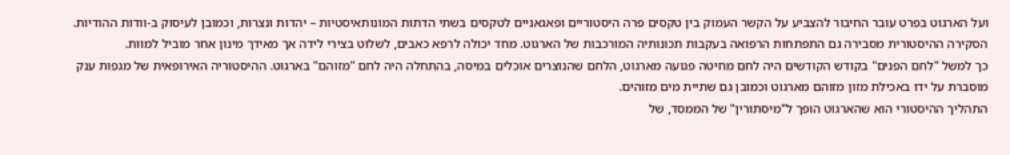ועל הארגוט בפרט עובר החיבור להצביע על הקשר העמוק בין טקסים פרה היסטוריים ופאגאניים לטקסים בשתי הדתות המונותאיסטיות – יהדות ונצרות, וכמובן לעיסוק ב-וודות ההודיות.
הסקירה ההיסטורית מסבירה גם התפתחות הרפואה בעקבות תכונותיה המורכבות של הארגוט. מחד יכולה לרפא כאבים, לשלוט בצירי לידה אך מאידך מינון אחר מוביל למוות.
כך למשל "לחם הפנים" בקודש הקודשים היה לחם מחיטה פגועה מארגוט, הלחם שהנוצרים אוכלים במיסה, בהתחלה היה לחם "מזוהם" בארגוט. ההיסטוריה האירופאית של מגפות ענק מוסברת על ידו באכילת מזון מזוהם מארגוט וכמובן גם שתיית מים מזוהים.
התהליך ההיסטורי הוא שהארגוט הופך ל"מיסתורין" של הממסד, של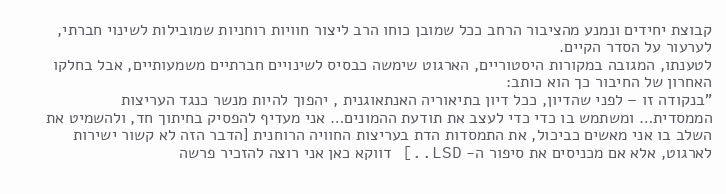קבוצת יחידים ונמנע מהציבור הרחב ככל שמובן כוחו הרב ליצור חוויות רוחניות שמובילות לשינוי חברתי, לערעור על הסדר הקיים.
לטענתו, המגובה במקורות היסטוריים, הארגוט שימשה כבסיס לשינויים חברתיים משמעותיים, אבל בחלקו האחרון של החיבור כך הוא כותב:
"בנקודה זו – לפני שהדיון, ככל דיון בתיאוריה האנתאוגנית , יהפוך להיות מנשר כנגד העריצות הממסדית… ומשתמש בו כדי כדי לעצב את תודעת ההמונים… אני מעדיף להפסיק בחיתוך חד, ולהשמיט את השלב בו אני מאשים כביכול, את התמסדות הדת בעריצות החוויה הרוחנית [הדבר הזה לא קשור ישירות לארגוט, אלא אם מכניסים את סיפור ה- LSD..] דווקא כאן אני רוצה להזכיר פרשה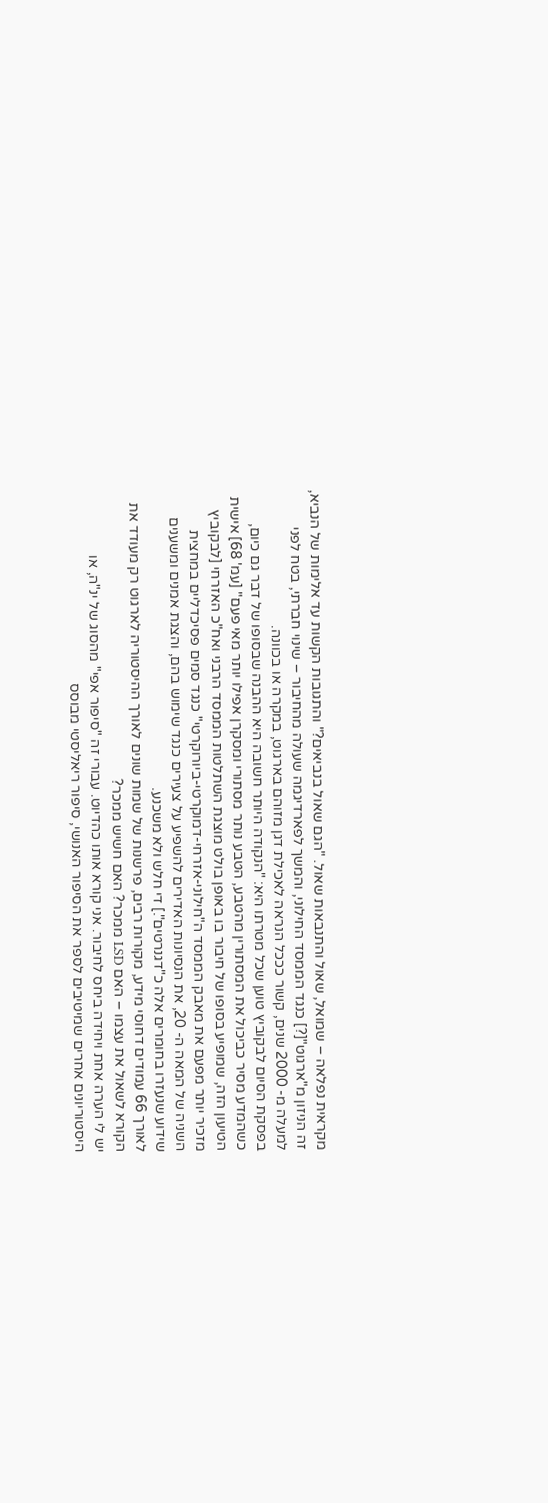מקראית נפלאה – שמואל, שאול והתנבאות שאול. "הגם שאול בנביאים?" והתגובות הקשות עד אלימות של הנביא, זה הניזון מ"ארגוט"[?] כנגד הממסד החילוני, והמשך לפארדיגמה שעולה מהחיבור – שינוי חברתי, בטח לפני למעלה מ- 2000 שנים, קשור כככל הנראה לאכילת דגן מזוהם בארגוט, במקרה או בכוונה.
בפסקת הסיום לבקוביץ טוען שכל מטרתו היא: "הנקודה היותר חשובה היא ההבנה שבסופו של דבר גם כיום, כשהמדע מסיר כביכול את המסתורין מהטבע, הטבע נותר מסתורי ומסקרן אפילו יותר מאי פעם" [עמ' 68] אישית הטיעון הזה, שמופיע בסופו של חיבור בו באופן בולט מוצגת השתלטות הממסד הרבני ואח"כ האזרחי [לבקוביץ מזכיר יותר מפעם את מאבק הממסד ה"חילוני-אזרחי-דמוקרטי-ביורוקרטי" כנגד סמים פסיכדליים במחצית השניה של המאה ה- 20, את הנסיונות האדירים להשפיע על צעירים כנגד שימוש בהם, והצגת אמנים ומשענים שידוע שנעזרו בחומרים אלה כ"דגנרטים".] די חלש ולא משכנע.
לאורך 66 עמודים דחוסי מידע, מקורות רבים, פרשנות של שמות שונים לאורך ההיסטוריה לארגוט רק מעודד את הקורא לשאול את עצמו – האם LSD ממכר? האם חשיש ממכר?
יש לי הערה אחת ויחידה ביחס לחיבור. אני קורא אותו כהדיוט. עבורי זה "סיפור אפי" מהסוג של ינ"ה, או היסטוריונים אחרים שמיטיבים לספר את הסיפור האנושי, סיפור ריאליסטי מבוסס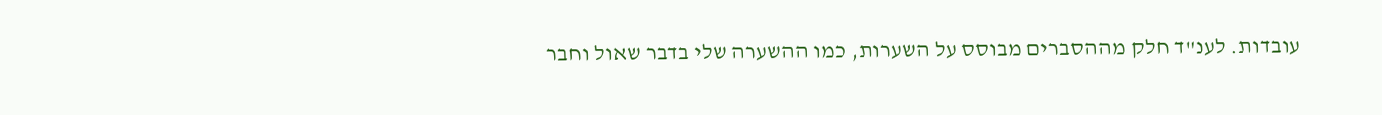עובדות. לענ"ד חלק מההסברים מבוסס על השערות, כמו ההשערה שלי בדבר שאול וחבר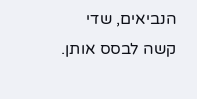הנביאים, שדי קשה לבסס אותן.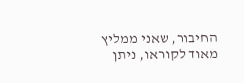החיבור, שאני ממליץ מאוד לקוראו, ניתן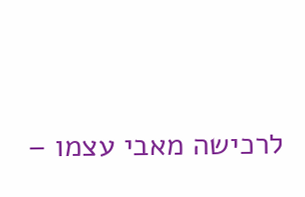לרכישה מאבי עצמו –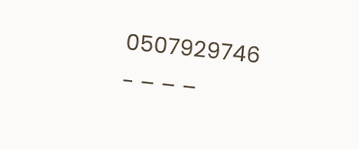0507929746
- – – –